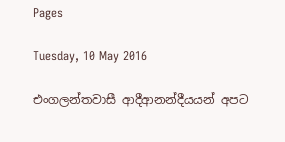Pages

Tuesday, 10 May 2016

එංගලන්තවාසී ආදීආනන්දීයයන් අපට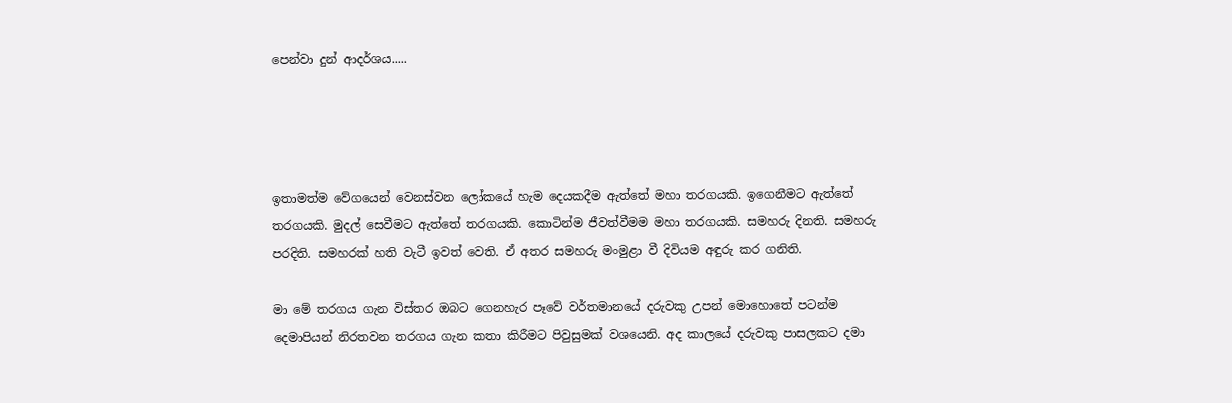පෙන්වා දුන් ආදර්ශය.....




ඉතාමත්ම වේගයෙන් වෙනස්වන ලෝකයේ හැම දෙයකදීම ඇත්තේ මහා තරගයකි. ඉගෙනීමට ඇත්තේ තරගයකි. මුදල් සෙවීමට ඇත්තේ තරගයකි. කොටින්ම ජීවත්වීමම මහා තරගයකි. සමහරු දිනති. සමහරු පරදිති. සමහරක් හති වැටී ඉවත් වෙති. ඒ අතර සමහරු මංමුළා වී දිවියම අඳුරු කර ගනිති.

මා මේ තරගය ගැන විස්තර ඔබට ගෙනහැර පෑවේ වර්තමානයේ දරුවකු උපන් මොහොතේ පටන්ම දෙමාපියන් නිරතවන තරගය ගැන කතා කිරීමට පිවුසුමක් වශයෙනි. අද කාලයේ දරුවකු පාසලකට දමා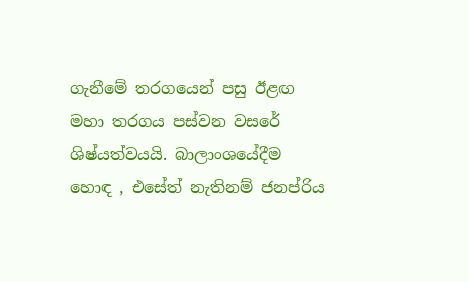ගැනීමේ තරගයෙන් පසු ඊළඟ මහා තරගය පස්වන වසරේ ශිෂ්යත්වයයි. බාලාංශයේදීම හොඳ , එසේත් නැතිනම් ජනප්රිය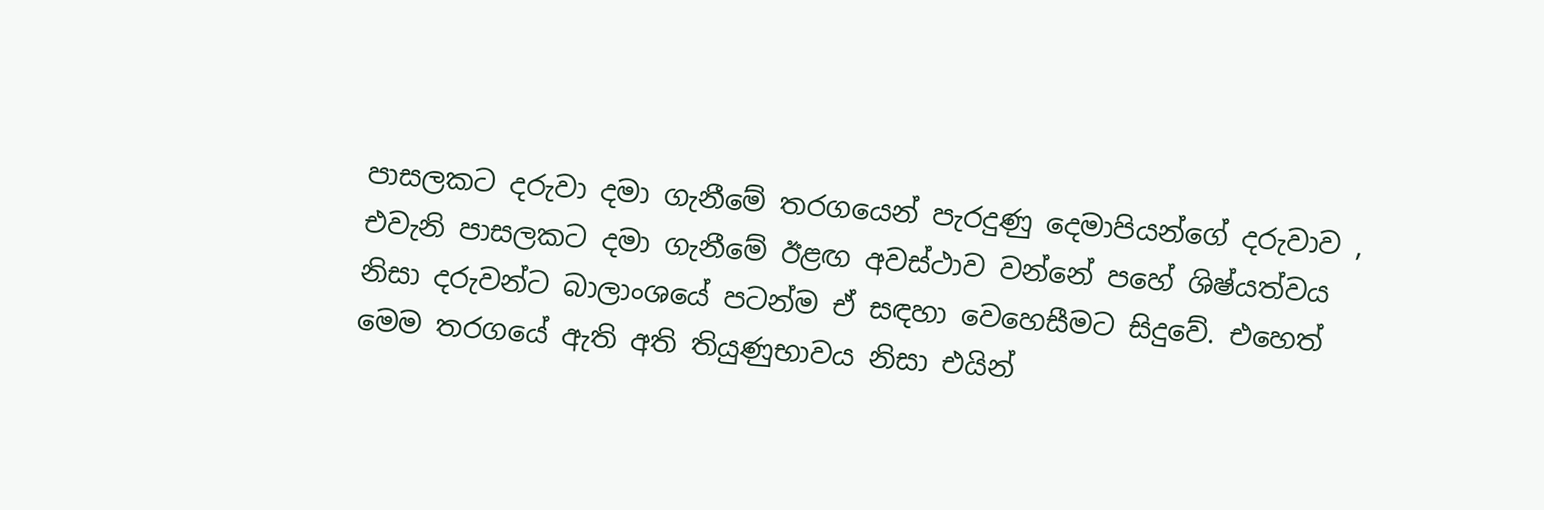පාසලකට දරුවා දමා ගැනීමේ තරගයෙන් පැරදුණු දෙමාපියන්ගේ දරුවාව , එවැනි පාසලකට දමා ගැනීමේ ඊළඟ අවස්ථාව වන්නේ පහේ ශිෂ්යත්වය නිසා දරුවන්ට බාලාංශයේ පටන්ම ඒ සඳහා වෙහෙසීමට සිදුවේ. එහෙත් මෙම තරගයේ ඇති අති තියුණුභාවය නිසා එයින්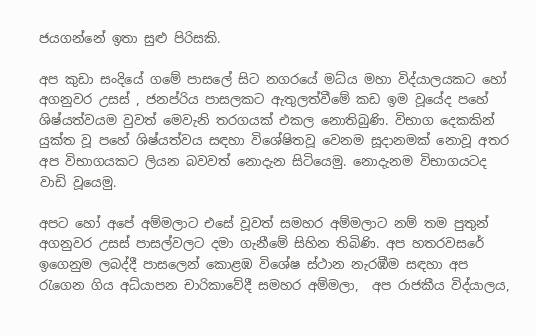ජයගන්නේ ඉතා සුළු පිරිසකි.

අප කුඩා සංදියේ ගමේ පාසලේ සිට නගරයේ මධ්ය මහා විද්යාලයකට හෝ අගනුවර උසස් , ජනප්රිය පාසලකට ඇතුලත්වීමේ කඩ ඉම වූයේද පහේ ශිෂ්යත්වයම වුවත් මෙවැනි තරගයක් එකල නොතිබුණි. විභාග දෙකකින් යුක්ත වූ පහේ ශිෂ්යත්වය සඳහා විශේෂිතවූ වෙනම සූදානමක් නොවූ අතර අප විභාගයකට ලියන බවවත් නොදැන සිටියෙමු. නොදැනම විභාගයටද වාඩි වූයෙමු.

අපට හෝ අපේ අම්මලාට එසේ වූවත් සමහර අම්මලාට නම් තම පුතුන් අගනුවර උසස් පාසල්වලට දමා ගැනීමේ සිහින තිබිණි. අප හතරවසරේ ඉගෙනුම ලබද්දී පාසලෙන් කොළඹ විශේෂ ස්ථාන නැරඹීම සඳහා අප රැගෙන ගිය අධ්යාපන චාරිකාවේදී සමහර අම්මලා,  අප රාජකීය විද්යාලය,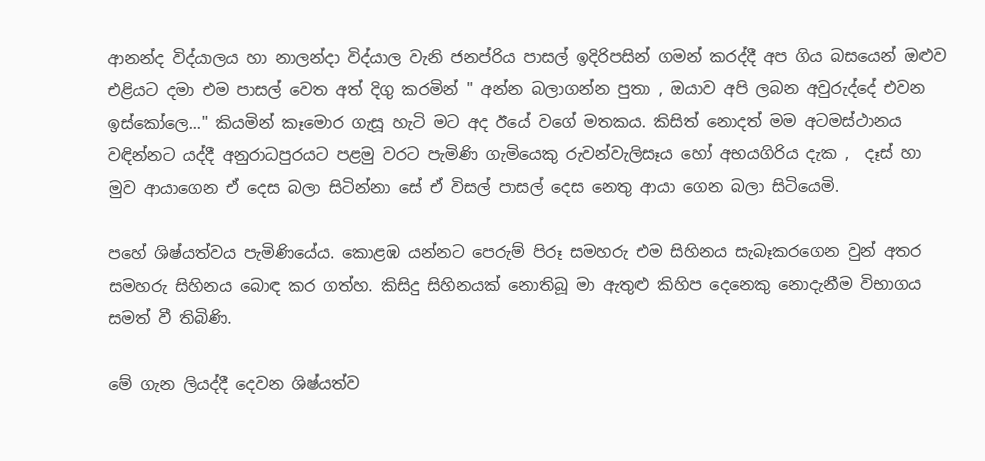ආනන්ද විද්යාලය හා නාලන්දා විද්යාල වැනි ජනප්රිය පාසල් ඉදිරිපසින් ගමන් කරද්දී අප ගිය බසයෙන් ඔළුව එළියට දමා එම පාසල් වෙත අත් දිගු කරමින් " අන්න බලාගන්න පුතා , ඔයාව අපි ලබන අවුරුද්දේ එවන ඉස්කෝලෙ..." කියමින් කෑමොර ගැසූ හැටි මට අද ඊයේ වගේ මතකය. කිසිත් නොදත් මම අටමස්ථානය වඳින්නට යද්දී අනුරාධපුරයට පළමු වරට පැමිණි ගැමියෙකු රුවන්වැලිසෑය හෝ අභයගිරිය දැක ,  දෑස් හා මුව ආයාගෙන ඒ දෙස බලා සිටින්නා සේ ඒ විසල් පාසල් දෙස නෙතු ආයා ගෙන බලා සිටියෙමි.

පහේ ශිෂ්යත්වය පැමිණියේය. කොළඹ යන්නට පෙරුම් පිරූ සමහරු එම සිහිනය සැබෑකරගෙන වුන් අතර සමහරු සිහිනය බොඳ කර ගත්හ. කිසිදු සිහිනයක් නොතිබූ මා ඇතුළු කිහිප දෙනෙකු නොදැනීම විභාගය සමත් වී තිබිණි.

මේ ගැන ලියද්දී දෙවන ශිෂ්යත්ව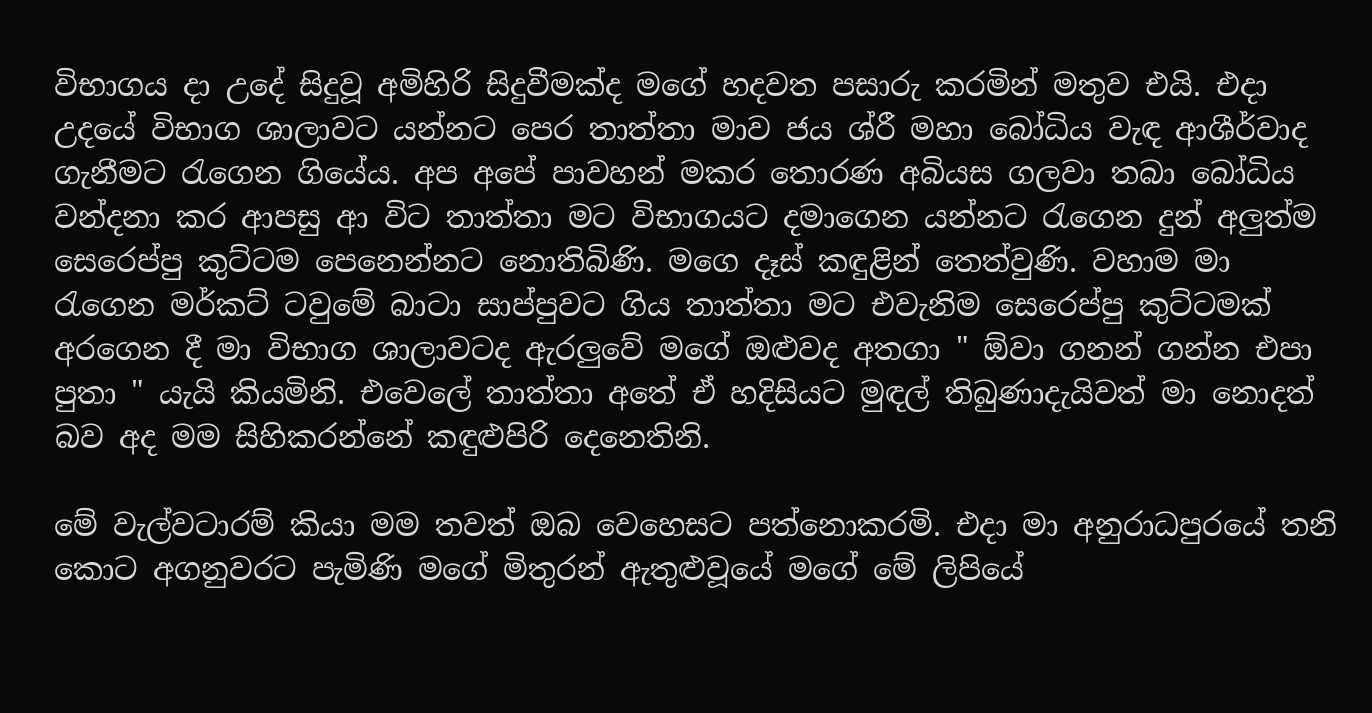විභාගය දා උදේ සිදුවූ අමිහිරි සිදුවීමක්ද මගේ හදවත පසාරු කරමින් මතුව එයි. එදා උදයේ විභාග ශාලාවට යන්නට පෙර තාත්තා මාව ජය ශ්රී මහා බෝධිය වැඳ ආශීර්වාද ගැනීමට රැගෙන ගියේය. අප අපේ පාවහන් මකර තොරණ අබියස ගලවා තබා බෝධිය වන්දනා කර ආපසු ආ විට තාත්තා මට විභාගයට දමාගෙන යන්නට රැගෙන දුන් අලුත්ම සෙරෙප්පු කුට්ටම පෙනෙන්නට නොතිබිණි. මගෙ දෑස් කඳුළින් තෙත්වුණි. වහාම මා රැගෙන මර්කට් ටවුමේ බාටා සාප්පුවට ගිය තාත්තා මට එවැනිම සෙරෙප්පු කුට්ටමක් අරගෙන දී මා විභාග ශාලාවටද ඇරලුවේ මගේ ඔළුවද අතගා " ඕවා ගනන් ගන්න එපා පුතා " යැයි කියමිනි. එවෙලේ තාත්තා අතේ ඒ හදිසියට මුඳල් තිබුණාදැයිවත් මා නොදත් බව අද මම සිහිකරන්නේ කඳුළුපිරි දෙනෙතිනි.

මේ වැල්වටාරම් කියා මම තවත් ඔබ වෙහෙසට පත්නොකරමි. එදා මා අනුරාධපුරයේ තනි කොට අගනුවරට පැමිණි මගේ මිතුරන් ඇතුළුවූයේ මගේ මේ ලිපියේ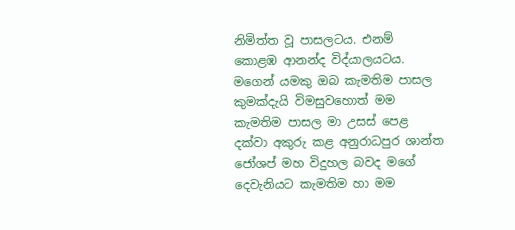නිමිත්ත වූ පාසලටය. එනම් කොළඹ ආනන්ද විද්යාලයටය.  මගෙන් යමකු ඔබ කැමතිම පාසල කුමක්දැයි විමසුවහොත් මම කැමතිම පාසල මා උසස් පෙළ දක්වා අකුරු කළ අනුරාධපුර ශාන්ත ජෝශප් මහ විදුහල බවද මගේ දෙවැනියට කැමතිම හා මම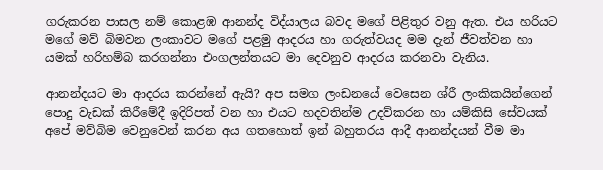ගරුකරන පාසල නම් කොළඹ ආනන්ද විද්යාලය බවද මගේ පිළිතුර වනු ඇත. එය හරියට මගේ මව් බිමවන ලංකාවට මගේ පළමු ආදරය හා ගරුත්වයද මම දැන් ජීවත්වන හා යමක් හරිහම්බ කරගන්නා එංගලන්තයට මා දෙවනුව ආදරය කරනවා වැනිය.

ආනන්දයට මා ආදරය කරන්නේ ඇයි? අප සමග ලංඩනයේ වෙසෙන ශ්රී ලංකිකයින්ගෙන් පොදු වැඩක් කිරීමේදී ඉදිරිපත් වන හා එයට හදවතින්ම උදව්කරන හා යම්කිසි සේවයක් අපේ මව්බිම වෙනුවෙන් කරන අය ගතහොත් ඉන් බහුතරය ආදී ආනන්දයන් වීම මා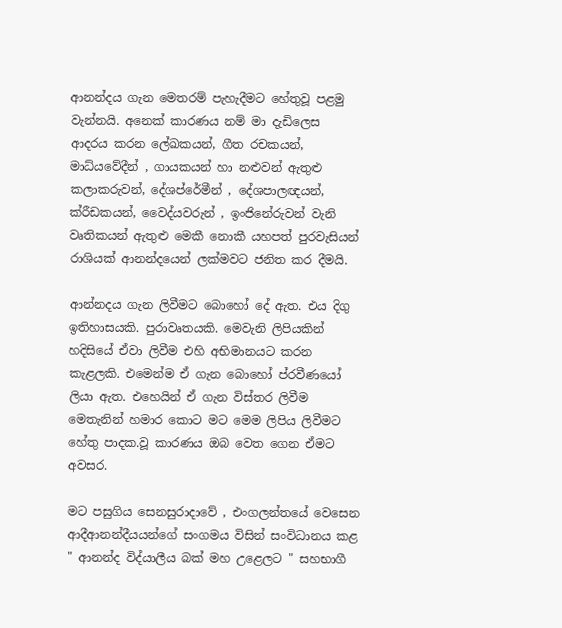ආනන්දය ගැන මෙතරම් පැහැදීමට හේතුවූ පළමු වැන්නයි. අනෙක් කාරණය නම් මා දැඩිලෙස ආදරය කරන ලේඛකයන්, ගීත රචකයන්, මාධ්යවේදීන් , ගායකයන් හා නළුවන් ඇතුළු කලාකරුවන්, දේශප්රේමීන් , දේශපාලඥයන්, ක්රීඩකයන්, වෛද්යවරුන් , ඉංජිනේරුවන් වැනි වෘතිකයන් ඇතුළු මෙකී නොකී යහපත් පුරවැසියන් රාශියක් ආනන්දයෙන් ලක්මවට ජනිත කර දීමයි.

ආන්නදය ගැන ලිවීමට බොහෝ දේ ඇත. එය දිගු ඉතිහාසයකි. පුරාවෘතයකි. මෙවැනි ලිපියකින් හදිසියේ ඒවා ලිවීම එහි අභිමානයට කරන කැළලකි. එමෙන්ම ඒ ගැන බොහෝ ප්රවීණයෝ ලියා ඇත. එහෙයින් ඒ ගැන විස්තර ලිවීම මෙතැනින් හමාර කොට මට මෙම ලිපිය ලිවීමට හේතු පාදක.වූ කාරණය ඔබ වෙත ගෙන ඒමට අවසර.

මට පසුගිය සෙනසුරාදාවේ , එංගලන්තයේ වෙසෙන ආදීආනන්දීයයන්ගේ සංගමය විසින් සංවිධානය කළ " ආනන්ද විද්යාලීය බක් මහ උළෙලට " සහභාගී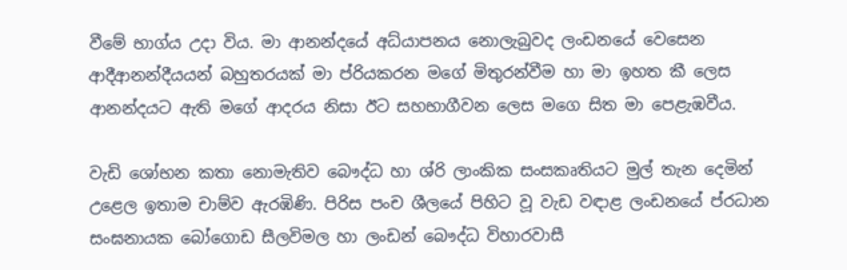වීමේ භාග්ය උදා විය. මා ආනන්දයේ අධ්යාපනය නොලැබුවද ලංඩනයේ වෙසෙන ආදීආනන්දීයයන් බහුතරයක් මා ප්රියකරන මගේ මිතුරන්වීම හා මා ඉහත කී ලෙස ආනන්දයට ඇති මගේ ආදරය නිසා ඊට සහභාගීවන ලෙස මගෙ සිත මා පෙළැඹවීය.

වැඩි ශෝභන කතා නොමැතිව බෞද්ධ හා ශ්රි ලාංකික සංසකෘතියට මුල් තැන දෙමින් උළෙල ඉතාම චාම්ව ඇරඹිණි. පිරිස පංච ශීලයේ පිහිට වූ වැඩ වඳාළ ලංඩනයේ ප්රධාන සංඝනායක බෝගොඩ සීලවිමල හා ලංඩන් බෞද්ධ විහාරවාසී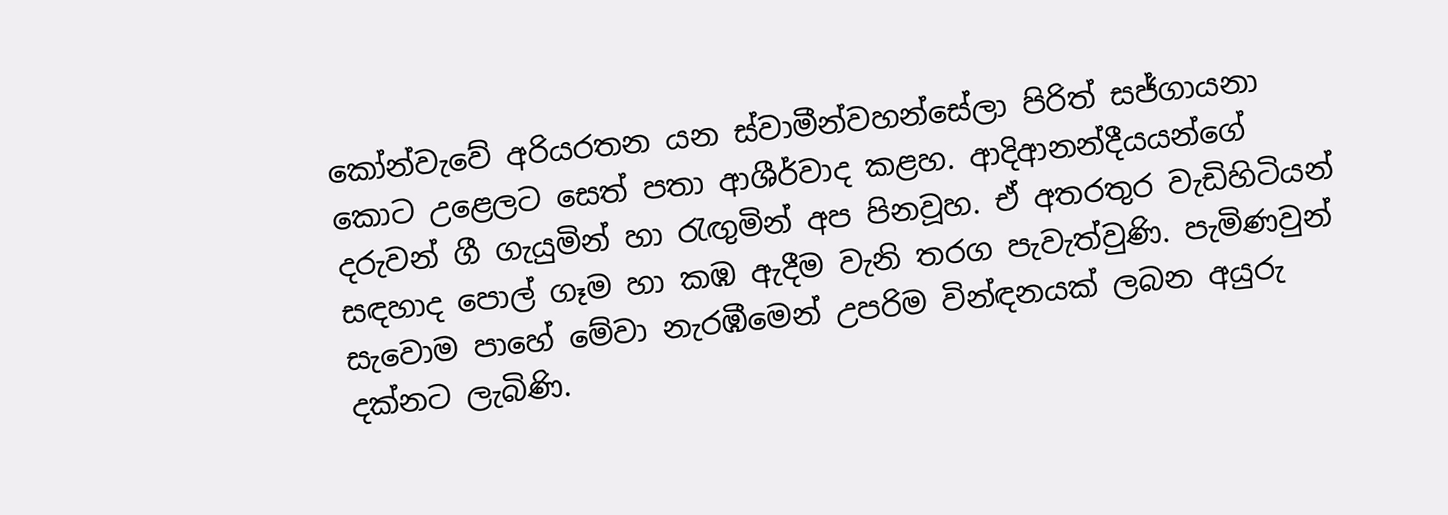කෝන්වැවේ අරියරතන යන ස්වාමීන්වහන්සේලා පිරිත් සජ්ගායනා කොට උළෙලට සෙත් පතා ආශීර්වාද කළහ. ආදිආනන්දීයයන්ගේ දරුවන් ගී ගැයුමින් හා රැඟුමින් අප පිනවූහ. ඒ අතරතුර වැඩිහිටියන් සඳහාද පොල් ගෑම හා කඹ ඇදීම වැනි තරග පැවැත්වුණි. පැමිණවුන් සැවොම පාහේ මේවා නැරඹීමෙන් උපරිම වින්ඳනයක් ලබන අයුරු දක්නට ලැබිණි.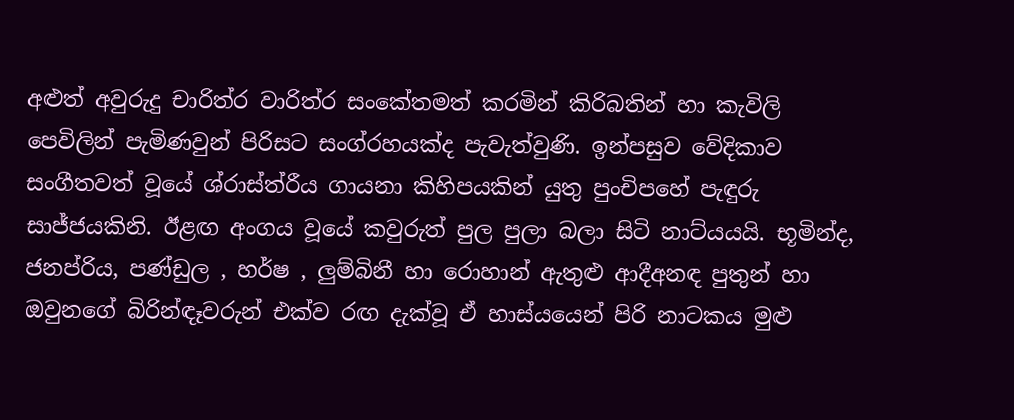අළුත් අවුරුදු චාරිත්ර වාරිත්ර සංකේතමත් කරමින් කිරිබතින් හා කැවිලි පෙවිලින් පැමිණවුන් පිරිසට සංග්රහයක්ද පැවැත්වුණි. ඉන්පසුව වේදිකාව සංගීතවත් වූයේ ශ්රාස්ත්රීය ගායනා කිහිපයකින් යුතු පුංචිපහේ පැඳුරු සාජ්ජයකිනි. ඊළඟ අංගය වූයේ කවුරුත් පුල පුලා බලා සිටි නාට්යයයි. භූමින්ද, ජනප්රිය, පණ්ඩුල , හර්ෂ , ලුම්බිනී හා රොහාන් ඇතුළු ආදීඅනඳ පුතුන් හා ඔවුනගේ බිරින්ඳෑවරුන් එක්ව රඟ දැක්වූ ඒ හාස්යයෙන් පිරි නාටකය මුළු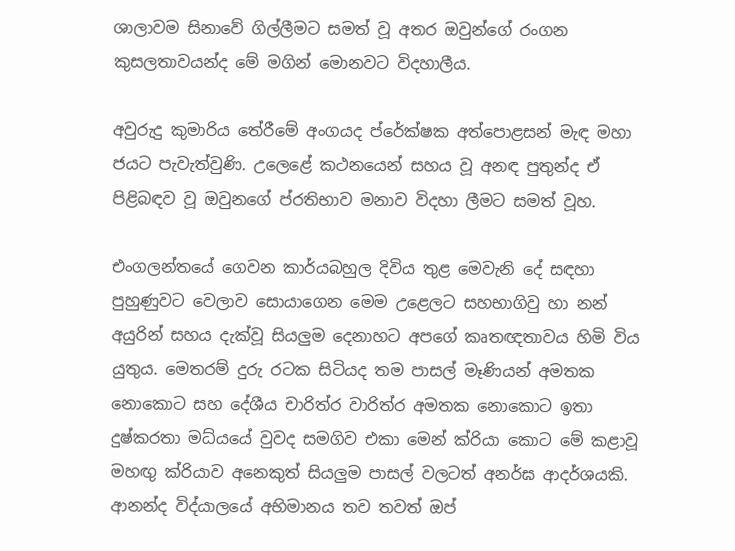ශාලාවම සිනාවේ ගිල්ලීමට සමත් වූ අතර ඔවුන්ගේ රංගන කුසලතාවයන්ද මේ මගින් මොනවට විදහාලීය.

අවුරුදු කුමාරිය තේරීමේ අංගයද ප්රේක්ෂක අත්පොළසන් මැඳ මහා ජයට පැවැත්වුණි. උලෙළේ කථනයෙන් සහය වූ අනඳ පුතුන්ද ඒ පිළිබඳව වූ ඔවුනගේ ප්රතිභාව මනාව විදහා ලීමට සමත් වූහ.

එංගලන්තයේ ගෙවන කාර්යබහුල දිවිය තුළ මෙවැනි දේ සඳහා පුහුණුවට වෙලාව සොයාගෙන මෙම උළෙලට සහභාගිවු හා නන් අයුරින් සහය දැක්වූ සියලුම දෙනාහට අපගේ කෘතඥතාවය හිමි විය යුතුය. මෙතරම් දුරු රටක සිටියද තම පාසල් මෑණියන් අමතක නොකොට සහ දේශීය චාරිත්ර වාරිත්ර අමතක නොකොට ඉතා දුෂ්කරතා මධ්යයේ වුවද සමගිව එකා මෙන් ක්රියා කොට මේ කළාවූ මහඟු ක්රියාව අනෙකුත් සියලුම පාසල් වලටත් අනර්ඝ ආදර්ශයකි. ආනන්ද විද්යාලයේ අභිමානය තව තවත් ඔප්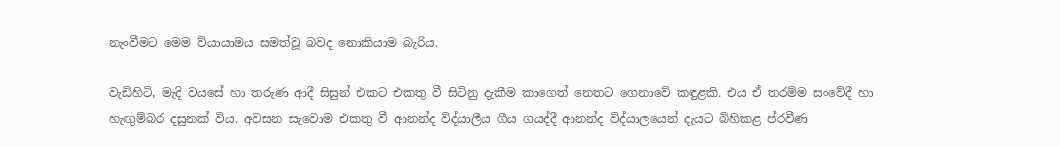නැංවීමට මෙම ව්යායාමය සමත්වූ බවද නොකියාම බැරිය.

වැඩිහිටි, මැදි වයසේ හා තරුණ ආදී සිසුන් එකට එකතු වී සිටිනු දැකීම කාගෙත් නෙතට ගෙනාවේ කඳුළකි. එය ඒ තරම්ම සංවේදී හා හැඟුම්බර දසුනක් විය. අවසන සැවොම එකතු වී ආනන්ද විද්යාලීය ගීය ගයද්දී ආනන්ද විද්යාලයෙන් දැයට බිහිකළ ප්රවීණ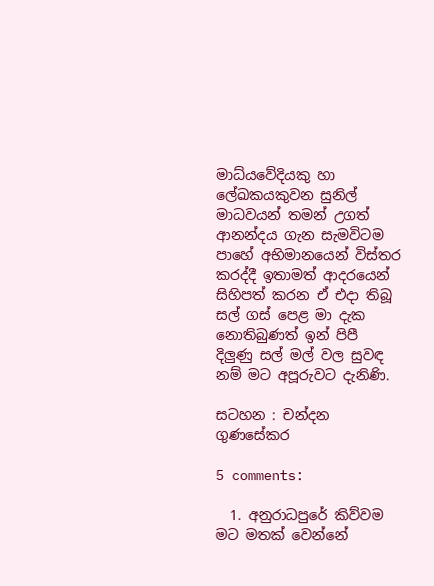මාධ්යවේදියකු හා ලේඛකයකුවන සුනිල් මාධවයන් තමන් උගත් ආනන්දය ගැන සැමවිටම පාහේ අභිමානයෙන් විස්තර කරද්දී ඉතාමත් ආදරයෙන් සිහිපත් කරන ඒ එදා තිබූ සල් ගස් පෙළ මා දැක නොතිබුණත් ඉන් පිපී දිලුණු සල් මල් වල සුවඳ නම් මට අපූරුවට දැනිණි.

සටහන : චන්දන ගුණසේකර

5 comments:

  1. අනුරාධපුරේ කිව්වම මට මතක් වෙන්නේ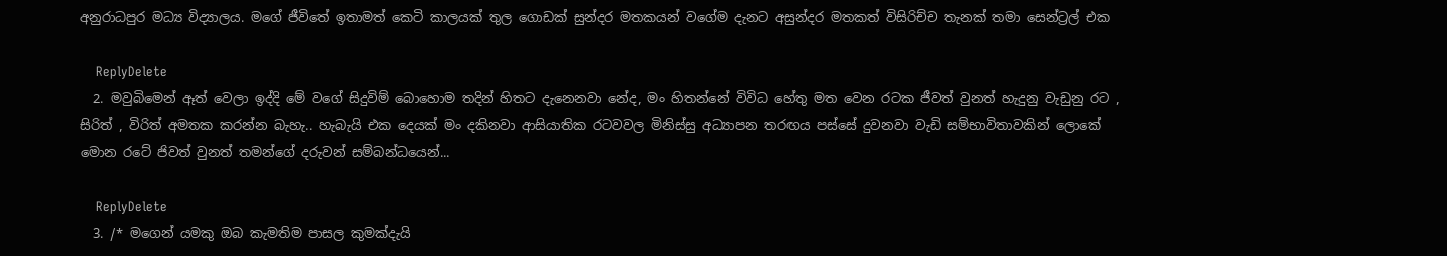අනුරාධපුර මධ්‍ය විද්‍යාලය. මගේ ජීවිතේ ඉතාමත් කෙටි කාලයක් තුල ගොඩක් සුන්දර මතකයන් වගේම දැනට අසුන්දර මතකත් විසිරිච්ච තැනක් තමා සෙන්ට්‍ර‍ල් එක

    ReplyDelete
  2. මවුබිමෙන් ඈත් වෙලා ඉද්දි මේ වගේ සිදුවිම් බොහොම තදින් හිතට දැනෙනවා නේද, මං හිතන්නේ විවිධ හේතු මත වෙන රටක ජීවත් වුනත් හැදුනු වැඩුනු රට , සිරිත් , විරිත් අමතක කරන්න බැහැ.. හැබැයි එක දෙයක් මං දකිනවා ආසියාතික රටවවල මිනිස්සු අධ්‍යාපන තරඟය පස්සේ දුවනවා වැඩි සම්භාවිතාවකින් ලොකේ මොන රටේ ජිවත් වුනත් තමන්ගේ දරුවන් සම්බන්ධයෙන්...

    ReplyDelete
  3. /* මගෙන් යමකු ඔබ කැමතිම පාසල කුමක්දැයි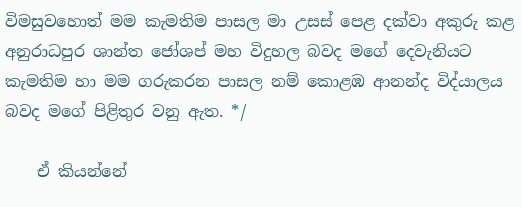විමසුවහොත් මම කැමතිම පාසල මා උසස් පෙළ දක්වා අකුරු කළ අනුරාධපුර ශාන්ත ජෝශප් මහ විදුහල බවද මගේ දෙවැනියට කැමතිම හා මම ගරුකරන පාසල නම් කොළඹ ආනන්ද විද්යාලය බවද මගේ පිළිතුර වනු ඇත. */

    ඒ කියන්නේ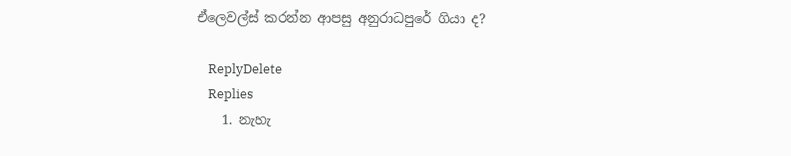ඒලෙවල්ස් කරන්න ආපසු අනුරාධපුරේ ගියා ද?

    ReplyDelete
    Replies
    1. නැහැ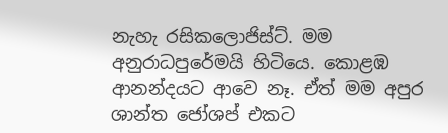නැහැ රසිකලොජිස්ට්. මම අනුරාධපුරේමයි හිටියෙ. කොළඹ ආනන්දයට ආවෙ නෑ. ඒත් මම අපුර ශාන්ත ජෝශප් එකට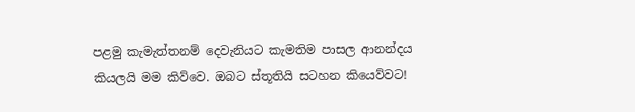පළමු කැමැත්තනම් දෙවැනියට කැමතිම පාසල ආනන්දය කියලයි මම කිව්වෙ. ඔබට ස්තූතියි සටහන කියෙව්වට!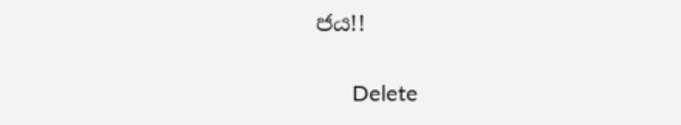ජය!!

      Delete